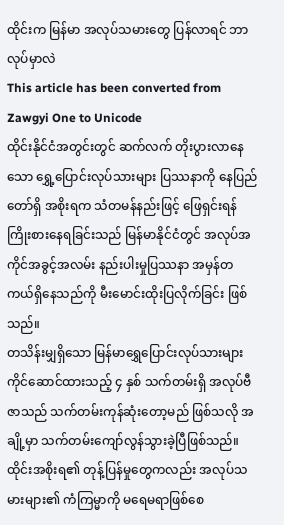ထိုင်းက မြန်မာ အလုပ်သမားတွေ ပြန်လာရင် ဘာလုပ်မှာလဲ
This article has been converted from Zawgyi One to Unicode
ထိုင်းနိုင်ငံအတွင်းတွင် ဆက်လက် တိုးပွားလာနေသော ရွှေ့ပြောင်းလုပ်သားများ ပြဿနာကို နေပြည်တော်ရှိ အစိုးရက သံတမန်နည်းဖြင့် ဖြေရှင်းရန်ကြိုးစားနေရခြင်းသည် မြန်မာနိုင်ငံတွင် အလုပ်အကိုင်အခွင့်အလမ်း နည်းပါးမှုပြဿနာ အမှန်တကယ်ရှိနေသည်ကို မီးမောင်းထိုးပြလိုက်ခြင်း ဖြစ်သည်။
တသိန်းမျှရှိသော မြန်မာရွှေပြောင်းလုပ်သားများ ကိုင်ဆောင်ထားသည့် ၄ နှစ် သက်တမ်းရှိ အလုပ်ဗီဇာသည် သက်တမ်းကုန်ဆုံးတော့မည် ဖြစ်သလို အချို့မှာ သက်တမ်းကျော်လွန်သွားခဲ့ပြီဖြစ်သည်။ ထိုင်းအစိုးရ၏ တုန့်ပြန်မှုတွေကလည်း အလုပ်သမားများ၏ ကံကြမ္မာကို မရေမရာဖြစ်စေ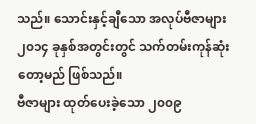သည်။ သောင်းနှင့်ချီသော အလုပ်ဗီဇာများ ၂၀၁၄ ခုနှစ်အတွင်းတွင် သက်တမ်းကုန်ဆုံးတော့မည် ဖြစ်သည်။
ဗီဇာများ ထုတ်ပေးခဲ့သော ၂၀၀၉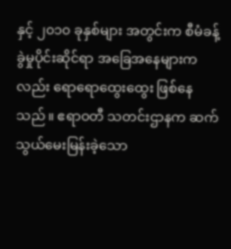နှင့် ၂၀၁၀ ခုနှစ်များ အတွင်းက စီမံခန့်ခွဲမှုပိုင်းဆိုင်ရာ အခြေအနေများကလည်း ရောရောထွေးထွေး ဖြစ်နေသည်။ ဧရာဝတီ သတင်းဌာနက ဆက်သွယ်မေးမြန်းခဲ့သော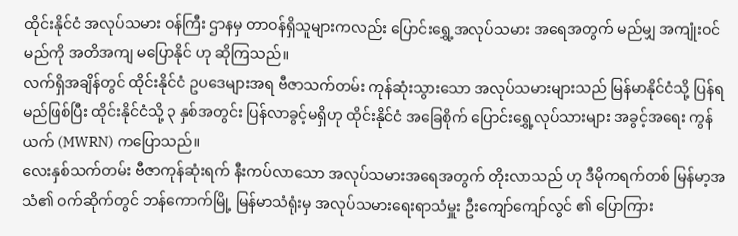ထိုင်းနိုင်ငံ အလုပ်သမား ဝန်ကြီး ဌာနမှ တာဝန်ရှိသူများကလည်း ပြောင်းရွှေ့အလုပ်သမား အရေအတွက် မည်မျှ အကျုံးဝင်မည်ကို အတိအကျ မပြောနိုင် ဟု ဆိုကြသည်။
လက်ရှိအချိန်တွင် ထိုင်းနိုင်ငံ ဥပဒေများအရ ဗီဇာသက်တမ်း ကုန်ဆုံးသွားသော အလုပ်သမားများသည် မြန်မာနိုင်ငံသို့ ပြန်ရမည်ဖြစ်ပြီး ထိုင်းနိုင်ငံသို့ ၃ နှစ်အတွင်း ပြန်လာခွင့်မရှိဟု ထိုင်းနိုင်ငံ အခြေစိုက် ပြောင်းရွှေ့လုပ်သားများ အခွင့်အရေး ကွန်ယက် (MWRN) ကပြောသည်။
လေးနှစ်သက်တမ်း ဗီဇာကုန်ဆုံးရက် နီးကပ်လာသော အလုပ်သမားအရေအတွက် တိုးလာသည် ဟု ဒီမိုကရက်တစ် မြန်မာ့အသံ၏ ဝက်ဆိုက်တွင် ဘန်ကောက်မြို့ မြန်မာသံရုံးမှ အလုပ်သမားရေးရာသံမှူး ဦးကျော်ကျော်လွင် ၏ ပြောကြား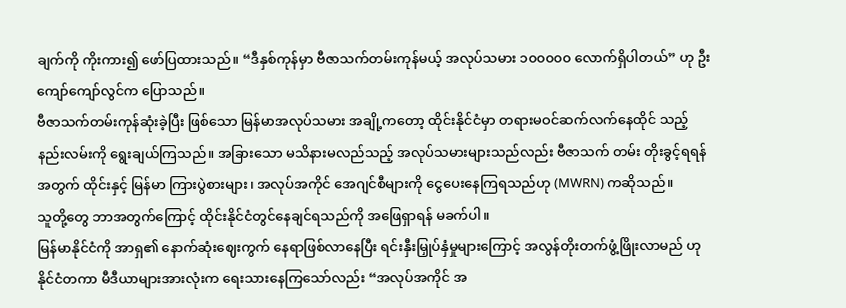ချက်ကို ကိုးကား၍ ဖော်ပြထားသည်။ “ဒီနှစ်ကုန်မှာ ဗီဇာသက်တမ်းကုန်မယ့် အလုပ်သမား ၁၀၀၀၀၀ လောက်ရှိပါတယ်” ဟု ဦးကျော်ကျော်လွင်က ပြောသည်။
ဗီဇာသက်တမ်းကုန်ဆုံးခဲ့ပြီး ဖြစ်သော မြန်မာအလုပ်သမား အချို့ကတော့ ထိုင်းနိုင်ငံမှာ တရားမဝင်ဆက်လက်နေထိုင် သည့် နည်းလမ်းကို ရွေးချယ်ကြသည်။ အခြားသော မသိနားမလည်သည့် အလုပ်သမားများသည်လည်း ဗီဇာသက် တမ်း တိုးခွင့်ရရန် အတွက် ထိုင်းနှင့် မြန်မာ ကြားပွဲစားများ၊ အလုပ်အကိုင် အေဂျင်စီများကို ငွေပေးနေကြရသည်ဟု (MWRN) ကဆိုသည်။
သူတို့တွေ ဘာအတွက်ကြောင့် ထိုင်းနိုင်ငံတွင်နေချင်ရသည်ကို အဖြေရှာရန် မခက်ပါ။
မြန်မာနိုင်ငံကို အာရှ၏ နောက်ဆုံးဈေးကွက် နေရာဖြစ်လာနေပြီး ရင်းနှီးမြှုပ်နှံမှုများကြောင့် အလွန်တိုးတက်ဖွံ့ဖြိုးလာမည် ဟု နိုင်ငံတကာ မီဒီယာများအားလုံးက ရေးသားနေကြသော်လည်း “အလုပ်အကိုင် အ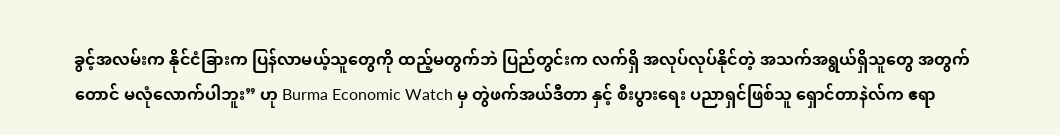ခွင့်အလမ်းက နိုင်ငံခြားက ပြန်လာမယ့်သူတွေကို ထည့်မတွက်ဘဲ ပြည်တွင်းက လက်ရှိ အလုပ်လုပ်နိုင်တဲ့ အသက်အရွယ်ရှိသူတွေ အတွက်တောင် မလုံလောက်ပါဘူး” ဟု Burma Economic Watch မှ တွဲဖက်အယ်ဒီတာ နှင့် စီးပွားရေး ပညာရှင်ဖြစ်သူ ရှောင်တာနဲလ်က ဧရာ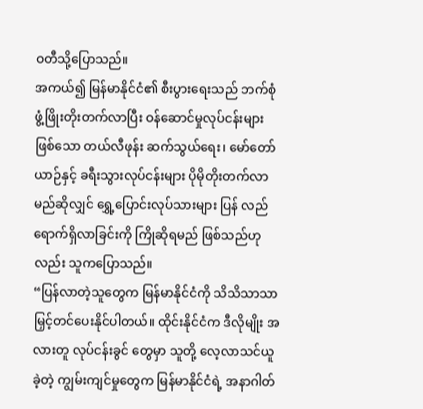ဝတီသို့ပြောသည်။
အကယ်၍ မြန်မာနိုင်ငံ၏ စီးပွားရေးသည် ဘက်စုံ ဖွံ့ဖြိုးတိုးတက်လာပြီး ဝန်ဆောင်မှုလုပ်ငန်းများဖြစ်သော တယ်လီဖုန်း ဆက်သွယ်ရေး၊ မော်တော်ယာဉ်နှင့် ခရီးသွားလုပ်ငန်းများ ပိုမိုတိုးတက်လာမည်ဆိုလျှင် ရွှေ့ပြောင်းလုပ်သားများ ပြန် လည်ရောက်ရှိလာခြင်းကို ကြိုဆိုရမည် ဖြစ်သည်ဟုလည်း သူကပြောသည်။
“ပြန်လာတဲ့သူတွေက မြန်မာနိုင်ငံကို သိသိသာသာ မြှင့်တင်ပေးနိုင်ပါတယ်။ ထိုင်းနိုင်ငံက ဒီလိုမျိုး အလားတူ လုပ်ငန်းခွင် တွေမှာ သူတို့ လေ့လာသင်ယူခဲ့တဲ့ ကျွမ်းကျင်မှုတွေက မြန်မာနိုင်ငံရဲ့ အနာဂါတ်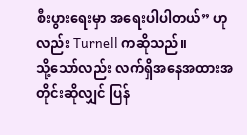စီးပွားရေးမှာ အရေးပါပါတယ်” ဟု လည်း Turnell ကဆိုသည်။
သို့သော်လည်း လက်ရှိအနေအထားအတိုင်းဆိုလျှင် ပြန်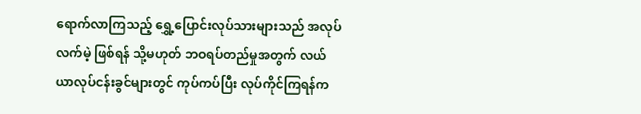ရောက်လာကြသည့် ရွှေ့ပြောင်းလုပ်သားများသည် အလုပ်လက်မဲ့ ဖြစ်ရန် သို့မဟုတ် ဘဝရပ်တည်မှုအတွက် လယ်ယာလုပ်ငန်းခွင်များတွင် ကုပ်ကပ်ပြီး လုပ်ကိုင်ကြရန်က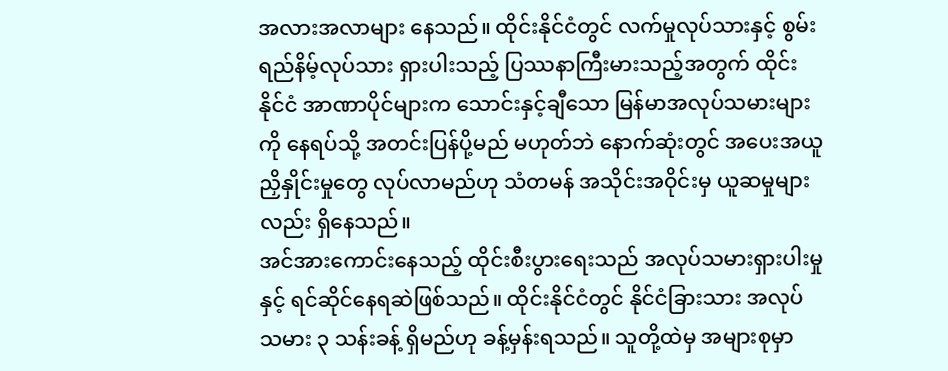အလားအလာများ နေသည်။ ထိုင်းနိုင်ငံတွင် လက်မှုလုပ်သားနှင့် စွမ်းရည်နိမ့်လုပ်သား ရှားပါးသည့် ပြဿနာကြီးမားသည့်အတွက် ထိုင်းနိုင်ငံ အာဏာပိုင်များက သောင်းနှင့်ချီသော မြန်မာအလုပ်သမားများကို နေရပ်သို့ အတင်းပြန်ပို့မည် မဟုတ်ဘဲ နောက်ဆုံးတွင် အပေးအယူညှိနှိုင်းမှုတွေ လုပ်လာမည်ဟု သံတမန် အသိုင်းအဝိုင်းမှ ယူဆမှုများလည်း ရှိနေသည်။
အင်အားကောင်းနေသည့် ထိုင်းစီးပွားရေးသည် အလုပ်သမားရှားပါးမှုနှင့် ရင်ဆိုင်နေရဆဲဖြစ်သည်။ ထိုင်းနိုင်ငံတွင် နိုင်ငံခြားသား အလုပ်သမား ၃ သန်းခန့် ရှိမည်ဟု ခန့်မှန်းရသည်။ သူတို့ထဲမှ အများစုမှာ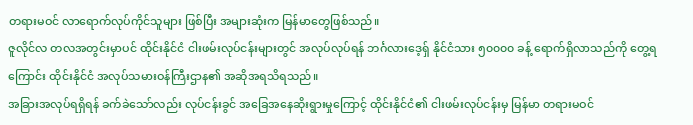တရားမဝင် လာရောက်လုပ်ကိုင်သူများ ဖြစ်ပြီး အများဆုံးက မြန်မာတွေဖြစ်သည်။
ဇူလိုင်လ တလအတွင်းမှာပင် ထိုင်းနိုင်ငံ ငါးဖမ်းလုပ်ငန်းများတွင် အလုပ်လုပ်ရန် ဘင်္ဂလားဒေ့ရှ် နိုင်ငံသား ၅၀၀၀၀ ခန့် ရောက်ရှိလာသည်ကို တွေ့ရကြောင်း ထိုင်းနိုင်ငံ အလုပ်သမားဝန်ကြီးဌာန၏ အဆိုအရသိရသည်။
အခြားအလုပ်ရရှိရန် ခက်ခဲသော်လည်း လုပ်ငန်းခွင် အခြေအနေဆိုးရွားမှုကြောင့် ထိုင်းနိုင်ငံ၏ ငါးဖမ်းလုပ်ငန်းမှ မြန်မာ တရားမဝင်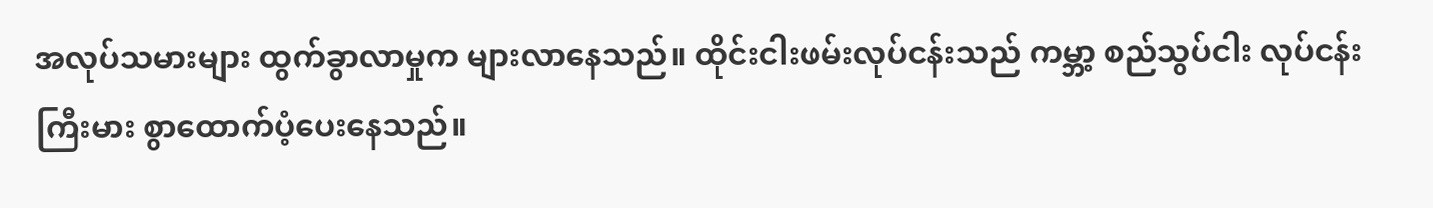အလုပ်သမားများ ထွက်ခွာလာမှုက များလာနေသည်။ ထိုင်းငါးဖမ်းလုပ်ငန်းသည် ကမ္ဘာ့ စည်သွပ်ငါး လုပ်ငန်း ကြီးမား စွာထောက်ပံ့ပေးနေသည်။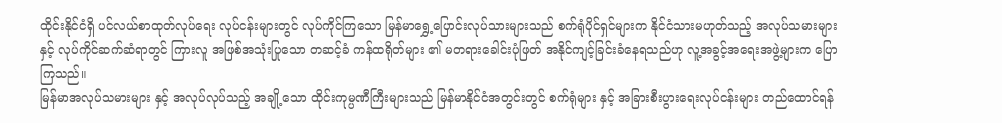ထိုင်းနိုင်ငံရှိ ပင်လယ်စာထုတ်လုပ်ရေး လုပ်ငန်းများတွင် လုပ်ကိုင်ကြသော မြန်မာရွှေ့ပြောင်းလုပ်သားများသည် စက်ရုံပိုင်ရှင်များက နိုင်ငံသားမဟုတ်သည့် အလုပ်သမားများနှင့် လုပ်ကိုင်ဆက်ဆံရာတွင် ကြားလူ အဖြစ်အသုံးပြုသော တဆင့်ခံ ကန်ထရိုတ်များ ၏ မတရားခေါင်းပုံဖြတ် အနိုင်ကျင့်ခြင်းခံနေရသည်ဟု လူ့အခွင့်အရေးအဖွဲ့များက ပြောကြသည်။
မြန်မာအလုပ်သမားများ နှင့် အလုပ်လုပ်သည့် အချို့သော ထိုင်းကုမ္ပဏီကြီးများသည် မြန်မာနိုင်ငံအတွင်းတွင် စက်ရုံများ နှင့် အခြားစီးပွားရေးလုပ်ငန်းများ တည်ထောင်ရန်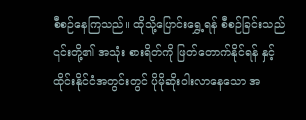စီစဉ်နေကြသည်။ ထိုသို့ပြောင်းရွှေ့ရန် စီစဉ်ခြင်းသည် ၎င်းတို့၏ အသုံး စားရိတ်ကို ဖြတ်တောက်နိုင်ရန် နှင့် ထိုင်းနိုင်ငံအတွင်းတွင် ပိုမိုဆိုးဝါးလာနေသော အ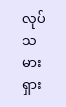လုပ်သမားရှား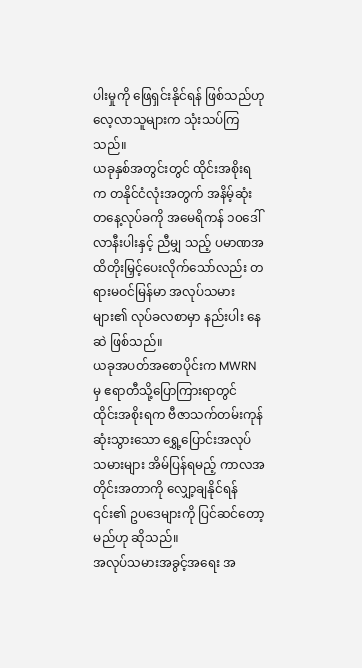ပါးမှုကို ဖြေရှင်းနိုင်ရန် ဖြစ်သည်ဟု လေ့လာသူများက သုံးသပ်ကြသည်။
ယခုနှစ်အတွင်းတွင် ထိုင်းအစိုးရက တနိုင်ငံလုံးအတွက် အနိမ့်ဆုံးတနေ့လုပ်ခကို အမေရိကန် ၁၀ဒေါ်လာနီးပါးနှင့် ညီမျှ သည့် ပမာဏအထိတိုးမြှင့်ပေးလိုက်သော်လည်း တရားမဝင်မြန်မာ အလုပ်သမားများ၏ လုပ်ခလစာမှာ နည်းပါး နေဆဲ ဖြစ်သည်။
ယခုအပတ်အစောပိုင်းက MWRN မှ ဧရာတီသို့ပြောကြားရာတွင် ထိုင်းအစိုးရက ဗီဇာသက်တမ်းကုန်ဆုံးသွားသော ရွှေ့ပြောင်းအလုပ်သမားများ အိမ်ပြန်ရမည့် ကာလအတိုင်းအတာကို လျှော့ချနိုင်ရန် ၎င်း၏ ဥပဒေများကို ပြင်ဆင်တော့ မည်ဟု ဆိုသည်။
အလုပ်သမားအခွင့်အရေး အ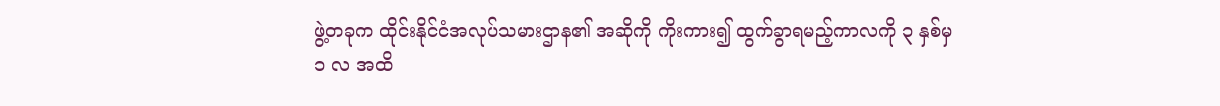ဖွဲ့တခုက ထိုင်းနိုင်ငံအလုပ်သမားဌာန၏ အဆိုကို ကိုးကား၍ ထွက်ခွာရမည့်ကာလကို ၃ နှစ်မှ ၁ လ အထိ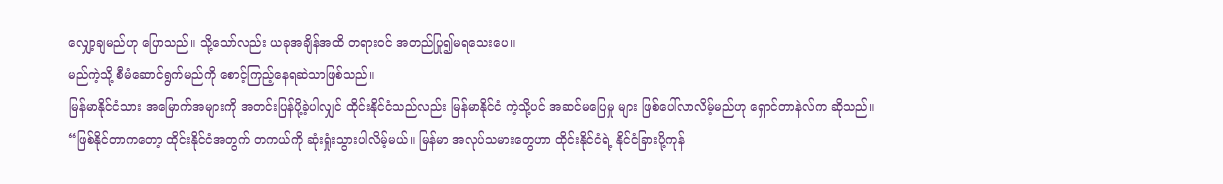လျှော့ချမည်ဟု ပြောသည်။ သို့သော်လည်း ယခုအချိန်အထိ တရားဝင် အတည်ပြု၍မရသေးပေ။
မည်ကဲ့သို့ စီမံဆောင်ရွက်မည်ကို စောင့်ကြည့်နေရဆဲသာဖြစ်သည်။
မြန်မာနိုင်ငံသား အမြောက်အများကို အတင်းပြန်ပို့ခဲ့ပါလျှင် ထိုင်းနိုင်ငံသည်လည်း မြန်မာနိုင်ငံ ကဲ့သို့ပင် အဆင်မပြေမှု များ ဖြစ်ပေါ်လာလိမ့်မည်ဟု ရှောင်တာနဲလ်က ဆိုသည်။
“ဖြစ်နိုင်တာကတော့ ထိုင်းနိုင်ငံအတွက် တကယ်ကို ဆုံးရှုံးသွားပါလိမ့်မယ်။ မြန်မာ အလုပ်သမားတွေဟာ ထိုင်းနိုင်ငံရဲ့ နိုင်ငံခြားပို့ကုန်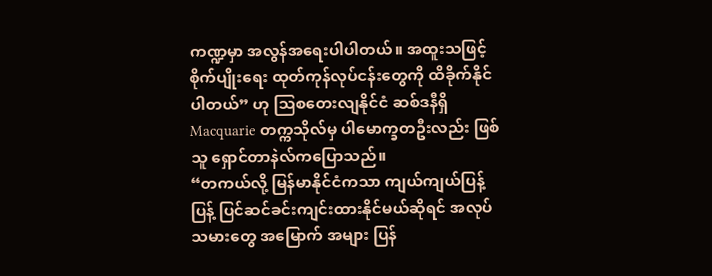ကဏ္ဍမှာ အလွန်အရေးပါပါတယ်။ အထူးသဖြင့် စိုက်ပျိုးရေး ထုတ်ကုန်လုပ်ငန်းတွေကို ထိခိုက်နိုင်ပါတယ်” ဟု သြစတေးလျနိုင်ငံ ဆစ်ဒနီရှိ Macquarie တက္ကသိုလ်မှ ပါမောက္ခတဦးလည်း ဖြစ်သူ ရှောင်တာနဲလ်ကပြောသည်။
“တကယ်လို့ မြန်မာနိုင်ငံကသာ ကျယ်ကျယ်ပြန့်ပြန့် ပြင်ဆင်ခင်းကျင်းထားနိုင်မယ်ဆိုရင် အလုပ်သမားတွေ အမြောက် အများ ပြန်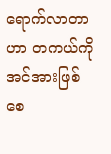ရောက်လာတာဟာ တကယ်ကို အင်အားဖြစ်စေ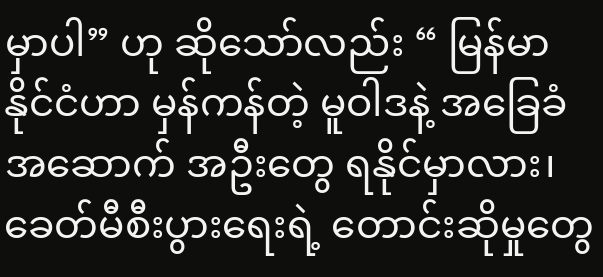မှာပါ” ဟု ဆိုသော်လည်း “ မြန်မာနိုင်ငံဟာ မှန်ကန်တဲ့ မူဝါဒနဲ့ အခြေခံ အဆောက် အဦးတွေ ရနိုင်မှာလား၊ ခေတ်မီစီးပွားရေးရဲ့ တောင်းဆိုမှုတွေ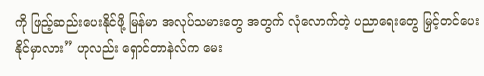ကို ဖြည့်ဆည်းပေးနိုင်ဖို့ မြန်မာ အလုပ်သမားတွေ အတွက် လုံလောက်တဲ့ ပညာရေးတွေ မြှင့်တင်ပေးနိုင်မှာလား” ဟုလည်း ရှောင်တာနဲလ်က မေး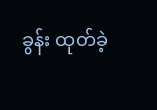ခွန်း ထုတ်ခဲ့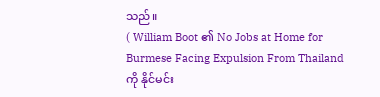သည်။
( William Boot ၏ No Jobs at Home for Burmese Facing Expulsion From Thailand ကို နိုင်မင်း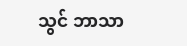သွင် ဘာသာ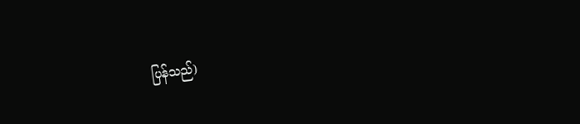ပြန်သည်)